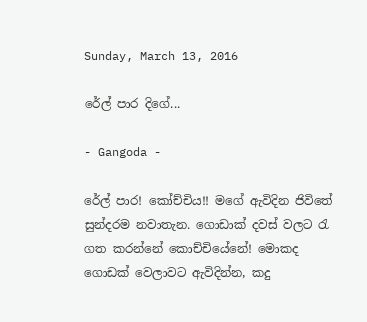Sunday, March 13, 2016

රේල් පාර දිගේ...

- Gangoda -

රේල් පාර! කෝච්චිය!! මගේ ඇවිදින ජිවිතේ සුන්දරම නවාතැන. ගොඩාක් දවස් වලට රැ ගත කරන්නේ කොච්චියේනේ! මොකද ගොඩක් වෙලාවට ඇවිදින්න, කදු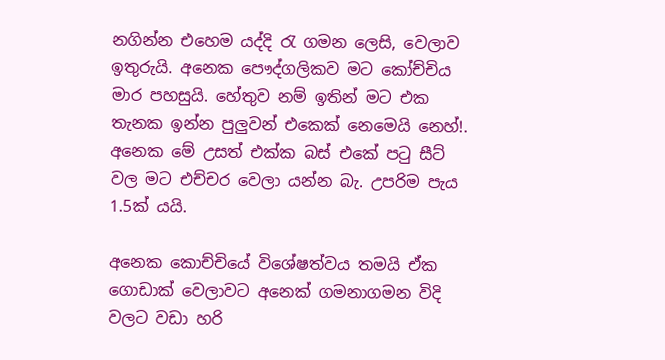නගින්න එහෙම යද්දි රැ ගමන ලෙසි, වෙලාව ඉතුරුයි. අනෙක පෞද්ගලිකව මට කෝච්චිය මාර පහසුයි. හේතුව නම් ඉතින් මට එක තැනක ඉන්න පුලුවන් එකෙක් නෙමෙයි නෙහ්!. අනෙක මේ උසත් එක්ක බස් එකේ පටු සීට් වල මට එච්චර වෙලා යන්න බැ. උපරිම පැය 1.5ක් යයි.

අනෙක කොච්චියේ විශේෂත්වය තමයි ඒක ගොඩාක් වෙලාවට අනෙක් ගමනාගමන විදි වලට වඩා හරි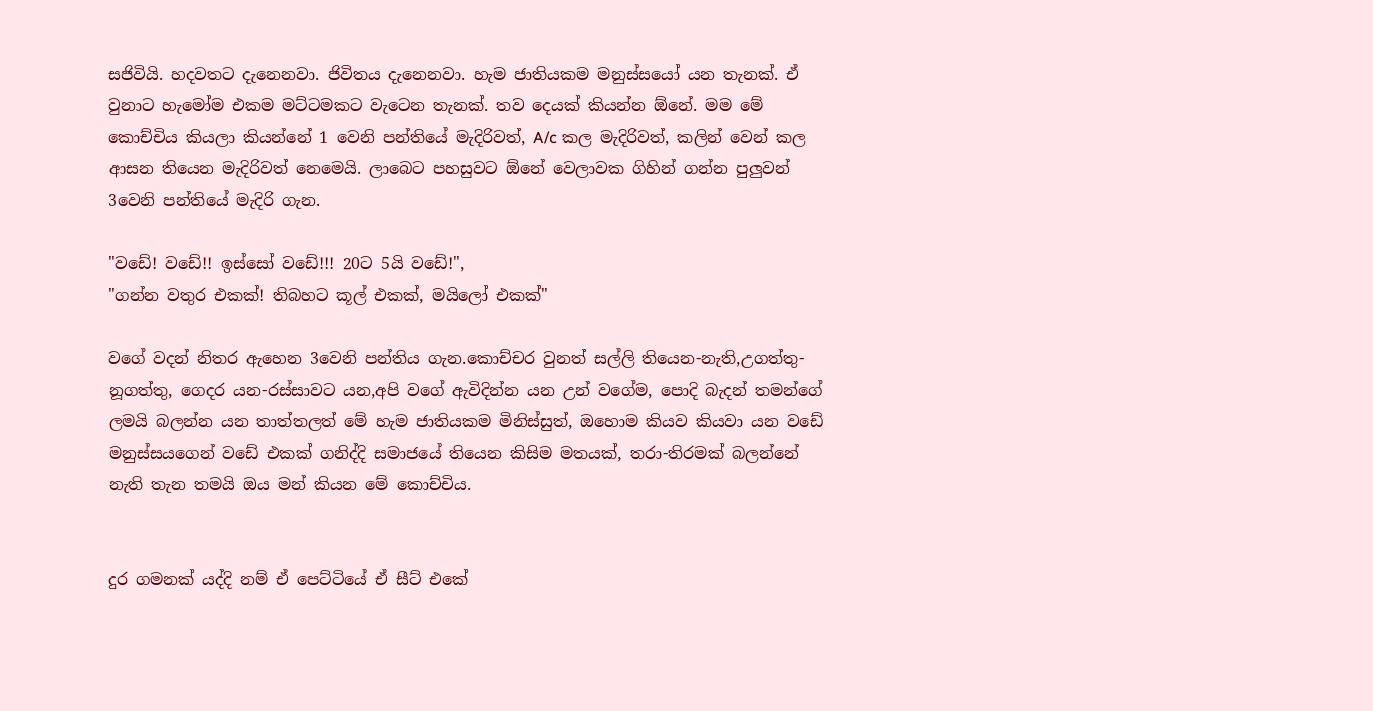සජිවියි. හදවතට දැනෙනවා. ජිවිතය දැනෙනවා. හැම ජාතියකම මනුස්සයෝ යන තැනක්. ඒ වුනාට හැමෝම එකම මට්ටමකට වැටෙන තැනක්. තව දෙයක් කියන්න ඕනේ. මම මේ කොච්චිය කියලා කියන්නේ 1 වෙනි පන්තියේ මැදිරිවත්, A/c කල මැදිරිවත්, කලින් වෙන් කල ආසන තියෙන මැදිරිවත් නෙමෙයි. ලාබෙට පහසුවට ඕනේ වෙලාවක ගිහින් ගන්න පුලුවන් 3වෙනි පන්තියේ මැදිරි ගැන.

"වඩේ! වඩේ!! ඉස්සෝ වඩේ!!! 20ට 5යි වඩේ!",
"ගන්න වතුර එකක්! තිබහට කූල් එකක්, මයිලෝ එකක්"

වගේ වදන් නිතර ඇහෙන 3වෙනි පන්තිය ගැන.කොච්චර වුනත් සල්ලි තියෙන-නැති,උගත්තු-නූගත්තු, ගෙදර යන-රස්සාවට යන,අපි වගේ ඇවිදින්න යන උන් වගේම, පොදි බැදන් තමන්ගේ ලමයි බලන්න යන තාත්තලත් මේ හැම ජාතියකම මිනිස්සුත්, ඔහොම කියව කියවා යන වඩේ මනුස්සයගෙන් වඩේ එකක් ගනිද්දි සමාජයේ තියෙන කිසිම මතයක්, තරා-තිරමක් බලන්නේ නැති තැන තමයි ඔය මන් කියන මේ කොච්චිය.


දුර ගමනක් යද්දි නම් ඒ පෙට්ටියේ ඒ සීට් එකේ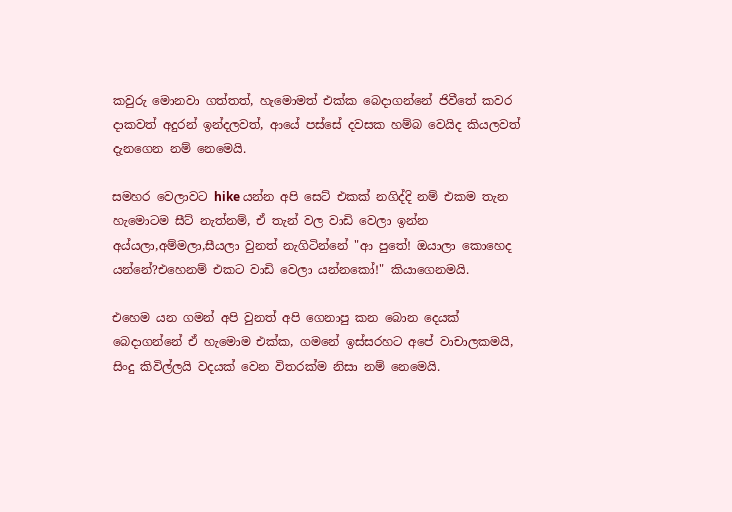කවුරු මොනවා ගත්තත්, හැමොමත් එක්ක බෙදාගන්නේ ජිවීතේ කවර දාකවත් අදුරන් ඉන්දලවත්, ආයේ පස්සේ දවසක හම්බ වෙයිද කියලවත් දැනගෙන නම් නෙමෙයි.

සමහර වෙලාවට hike යන්න අපි සෙට් එකක් නගිද්දි නම් එකම තැන හැමොටම සීට් නැත්නම්, ඒ තැන් වල වාඩි වෙලා ඉන්න අය්යලා,අම්මලා,සීයලා වුනත් නැගිටින්නේ "ආ පුතේ! ඔයාලා කොහෙද යන්නේ?එහෙනම් එකට වාඩි වෙලා යන්නකෝ!" කියාගෙනමයි.

එහෙම යන ගමන් අපි වුනත් අපි ගෙනාපු කන බොන දෙයක් බෙදාගන්නේ ඒ හැමොම එක්ක, ගමනේ ඉස්සරහට අපේ වාචාලකමයි, සිංදු කිවිල්ලයි වදයක් වෙන විතරක්ම නිසා නම් නෙමෙයි.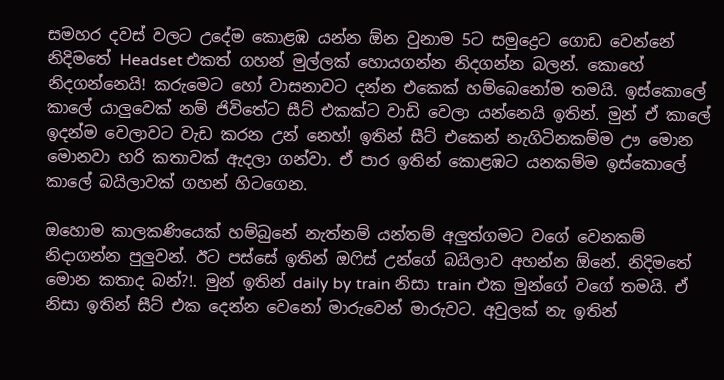සමහර දවස් වලට උදේම කොළඹ යන්න ඕන වුනාම 5ට සමුද්‍රෙට ගොඩ වෙන්නේ නිදිමතේ Headset එකත් ගහන් මුල්ලක් හොයගන්න නිදගන්න බලන්. කොහේ නිදගන්නෙයි! කරුමෙට හෝ වාසනාවට දන්න එකෙක් හම්බෙනෝම තමයි. ඉස්කොලේ කාලේ යාලුවෙක් නම් ජිවිතේට සීට් එකක්ට වාඩි වෙලා යන්නෙයි ඉතින්. මුන් ඒ කාලේ ඉදන්ම වෙලාවට වැඩ කරන උන් නෙහ්! ඉතින් සීට් එකෙන් නැගිටිනකම්ම ඌ මොන මොනවා හරි කතාවක් ඇදලා ගන්වා. ඒ පාර ඉතින් කොළඹට යනකම්ම ඉස්කොලේ කාලේ බයිලාවක් ගහන් හිටගෙන.

ඔහොම කාලකණියෙක් හම්බුනේ නැත්නම් යන්තම් අලුත්ගමට වගේ වෙනකම් නිදාගන්න පුලුවන්. ඊට පස්සේ ඉතින් ඔෆිස් උන්ගේ බයිලාව අහන්න ඕනේ. නිදිමතේ මොන කතාද බන්?!. මුන් ඉතින් daily by train නිසා train එක මුන්ගේ වගේ තමයි. ඒ නිසා ඉතින් සීට් එක දෙන්න වෙනෝ මාරුවෙන් මාරුවට. අවුලක් නැ ඉතින්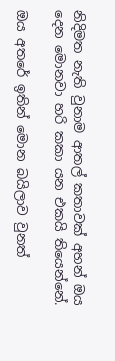නිදිමත නැති වුනාම ආතල් කතාවක් අහන් ඔය දෙන මොනවා හරි කකා යන එකයි තියෙන්නේ.

ඔය අතරේ ඉතින් මොන බයිලාව වුනත්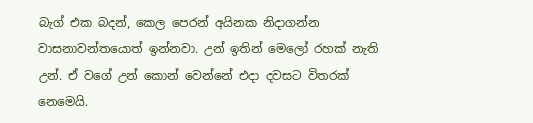බැග් එක බදන්, කෙල පෙරන් අයිනක නිදාගන්න වාසනාවන්තයොත් ඉන්නවා. උන් ඉතින් මෙලෝ රහක් නැති උන්. ඒ වගේ උන් කොන් වෙන්නේ එදා දවසට විතරක් නෙමෙයි.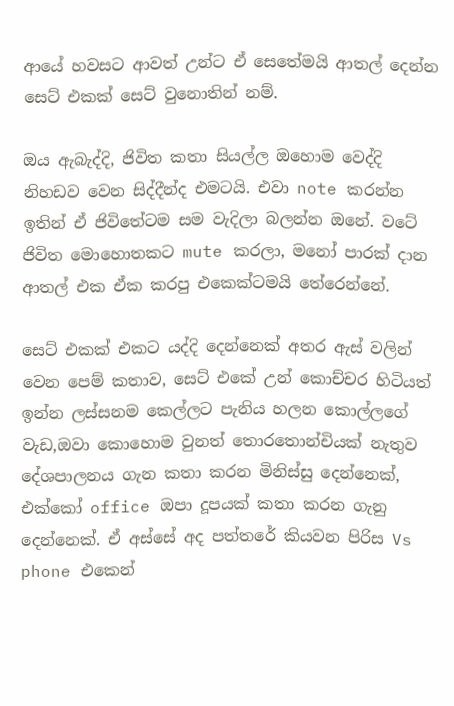ආයේ හවසට ආවත් උන්ට ඒ සෙතේමයි ආතල් දෙන්න සෙට් එකක් සෙට් වුනොතින් නම්.

ඔය ඇබැද්දි, ජිවිත කතා සියල්ල ඔහොම වෙද්දි නිහඩව වෙන සිද්දීන්ද එමටයි. එවා note කරන්න ඉතින් ඒ ජිවිතේටම සම වැදිලා බලන්න ඔනේ. වටේ ජිවිත මොහොතකට mute කරලා, මනෝ පාරක් දාන ආතල් එක ඒක කරපු එකෙක්ටමයි තේරෙන්නේ.

සෙට් එකක් එකට යද්දි දෙන්නෙක් අතර ඇස් වලින් වෙන පෙම් කතාව, සෙට් එකේ උන් කොච්චර හිටියත් ඉන්න ලස්සනම කෙල්ලට පැනිය හලන කොල්ලගේ වැඩ,ඔවා කොහොම වුනත් තොරතොන්චියක් නැතුව දේශපාලනය ගැන කතා කරන මිනිස්සු දෙන්නෙක්, එක්කෝ office ඔපා දූපයක් කතා කරන ගැනු දෙන්නෙක්. ඒ අස්සේ අද පත්තරේ කියවන පිරිස Vs phone එකෙන්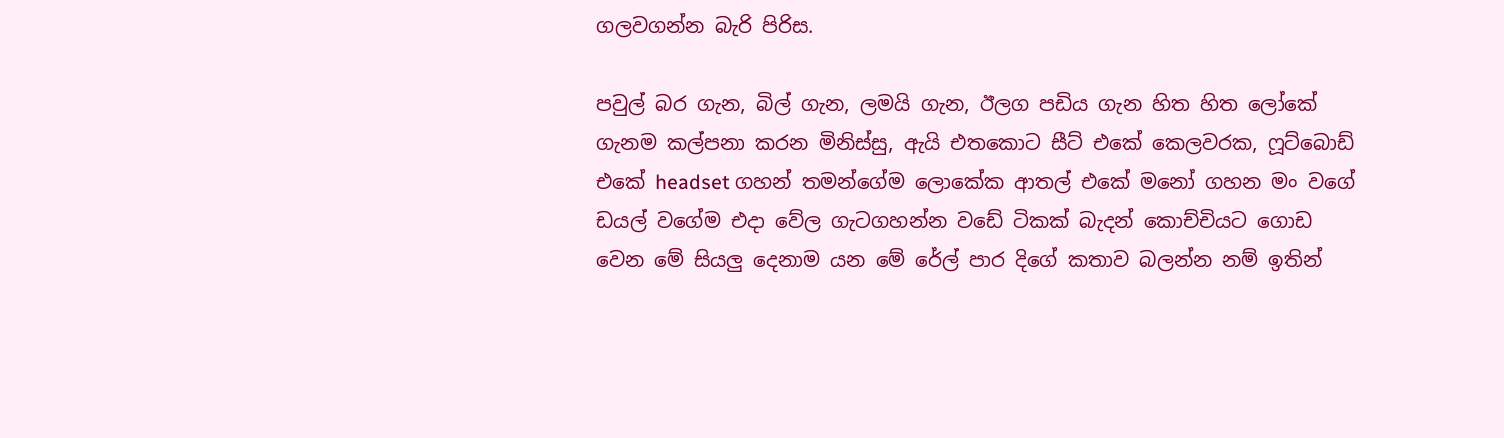ගලවගන්න බැරි පිරිස.

පවුල් බර ගැන, බිල් ගැන, ලමයි ගැන, ඊලග පඩිය ගැන හිත හිත ලෝකේ ගැනම කල්පනා කරන මිනිස්සු, ඇයි එතකොට සීට් එකේ කෙලවරක, ෆූට්බොඩ් එකේ headset ගහන් තමන්ගේම ලොකේක ආතල් එකේ මනෝ ගහන මං වගේ ඩයල් වගේම එදා වේල ගැටගහන්න වඩේ ටිකක් බැදන් කොච්චියට ගොඩ වෙන මේ සියලු දෙනාම යන මේ රේල් පාර දිගේ කතාව බලන්න නම් ඉතින්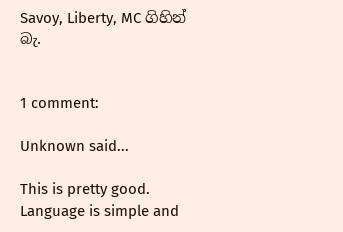Savoy, Liberty, MC ගිහින් බැ.


1 comment:

Unknown said...

This is pretty good. Language is simple and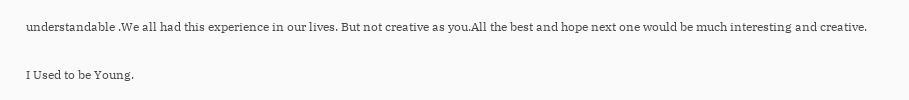understandable .We all had this experience in our lives. But not creative as you.All the best and hope next one would be much interesting and creative.

I Used to be Young.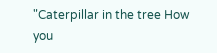"Caterpillar in the tree How you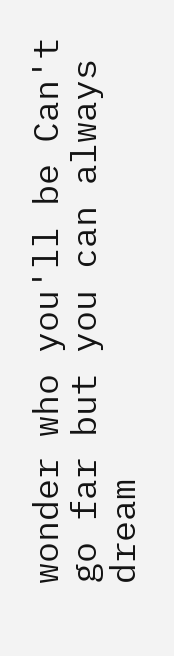wonder who you'll be Can't go far but you can always dream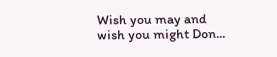Wish you may and wish you might Don...